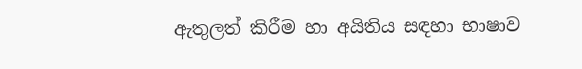ඇතුලත් කිරීම හා අයිතිය සඳහා භාෂාව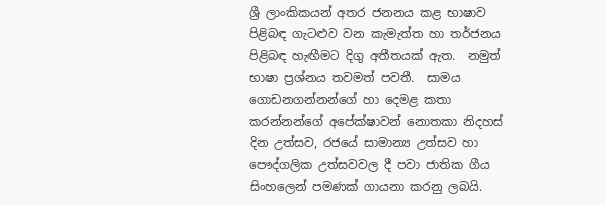ශ්‍රී ලාංකිකයන් අතර ජනනය කළ භාෂාව පිළිබඳ ගැටළුව වන කැමැත්ත හා තර්ජනය පිළිබඳ හැඟීමට දිගු අතීතයක් ඇත.  නමුත් භාෂා ප්‍රශ්නය තවමත් පවතී.  සාමය ගොඩනගන්නන්ගේ හා දෙමළ කතා කරන්නන්ගේ අපේක්ෂාවන් නොතකා නිදහස් දින උත්සව, රජයේ සාමාන්‍ය උත්සව හා පෞද්ගලික උත්සවවල දී පවා ජාතික ගීය සිංහලෙන් පමණක් ගායනා කරනු ලබයි.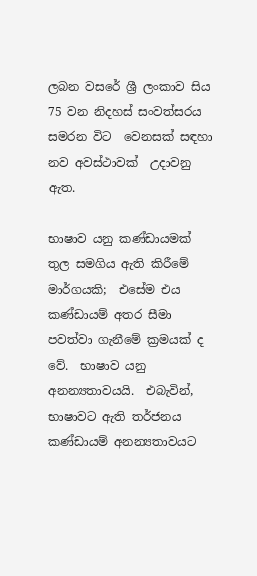ලබන වසරේ ශ්‍රී ලංකාව සිය 75 වන නිදහස් සංවත්සරය සමරන විට  වෙනසක් සඳහා නව අවස්ථාවක්  උදාවනු ඇත.

භාෂාව යනු කණ්ඩායමක් තුල සමගිය ඇති කිරීමේ මාර්ගයකි;  එසේම එය කණ්ඩායම් අතර සීමා පවත්වා ගැනීමේ ක්‍රමයක් ද වේ.  භාෂාව යනු අනන්‍යතාවයයි.  එබැවින්, භාෂාවට ඇති තර්ජනය කණ්ඩායම් අනන්‍යතාවයට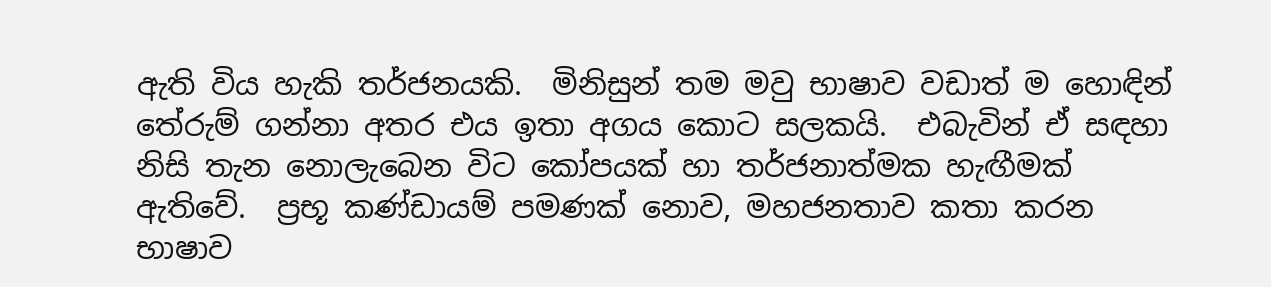ඇති විය හැකි තර්ජනයකි.  මිනිසුන් තම මවු භාෂාව වඩාත් ම හොඳින් තේරුම් ගන්නා අතර එය ඉතා අගය කොට සලකයි.  එබැවින් ඒ සඳහා නිසි තැන නොලැබෙන විට කෝපයක් හා තර්ජනාත්මක හැඟීමක් ඇතිවේ.  ප්‍රභූ කණ්ඩායම් පමණක් නොව, මහජනතාව කතා කරන භාෂාව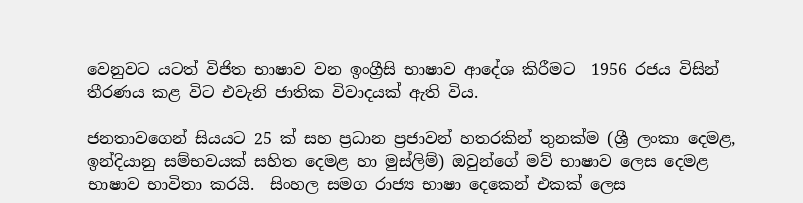වෙනුවට යටත් විජිත භාෂාව වන ඉංග්‍රීසි භාෂාව ආදේශ කිරීමට  1956 රජය විසින් තීරණය කළ විට එවැනි ජාතික විවාදයක් ඇති විය.

ජනතාවගෙන් සියයට 25 ක් සහ ප්‍රධාන ප්‍රජාවන් හතරකින් තුනක්ම (ශ්‍රී ලංකා දෙමළ, ඉන්දියානු සම්භවයක් සහිත දෙමළ හා මුස්ලිම්) ඔවුන්ගේ මව් භාෂාව ලෙස දෙමළ භාෂාව භාවිතා කරයි.  සිංහල සමග රාජ්‍ය භාෂා දෙකෙන් එකක් ලෙස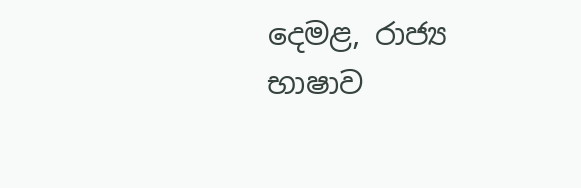දෙමළ, රාජ්‍ය භාෂාව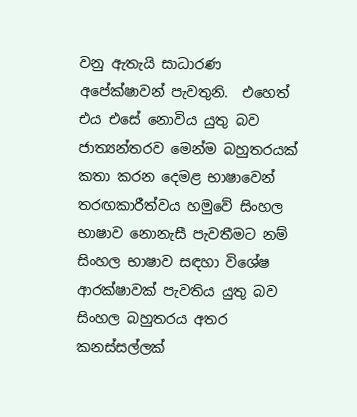වනු ඇතැයි සාධාරණ අපේක්ෂාවන් පැවතුනි.  එහෙත් එය එසේ නොවිය යුතු බව ජාත්‍යන්තරව මෙන්ම බහුතරයක් කතා කරන දෙමළ භාෂාවෙන් තරඟකාරීත්වය හමුවේ සිංහල භාෂාව නොනැසී පැවතීමට නම් සිංහල භාෂාව සඳහා විශේෂ ආරක්ෂාවක් පැවතිය යුතු බව සිංහල බහුතරය අතර කනස්සල්ලක්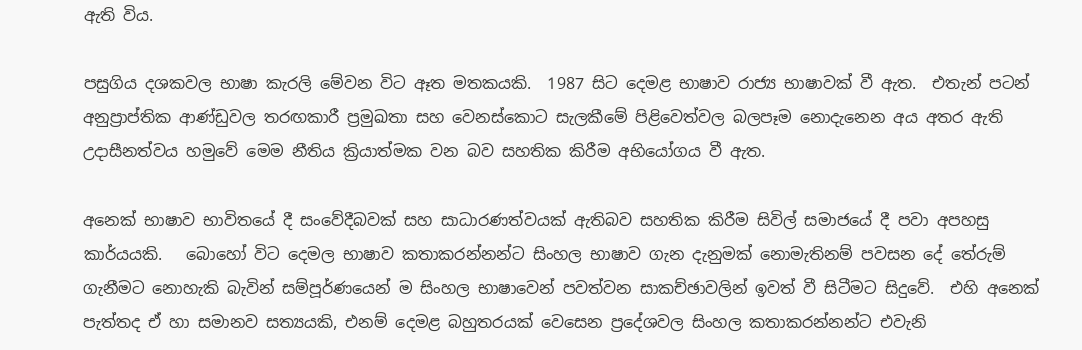ඇති විය.

පසුගිය දශකවල භාෂා කැරලි මේවන විට ඈත මතකයකි.  1987 සිට දෙමළ භාෂාව රාජ්‍ය භාෂාවක් වී ඇත.  එතැන් පටන් අනුප්‍රාප්තික ආණ්ඩුවල තරඟකාරී ප්‍රමුඛතා සහ වෙනස්කොට සැලකීමේ පිළිවෙත්වල බලපෑම නොදැනෙන අය අතර ඇති උදාසීනත්වය හමුවේ මෙම නීතිය ක්‍රියාත්මක වන බව සහතික කිරීම අභියෝගය වී ඇත.

අනෙක් භාෂාව භාවිතයේ දී සංවේදීබවක් සහ සාධාරණත්වයක් ඇතිබව සහතික කිරීම සිවිල් සමාජයේ දී පවා අපහසු කාර්යයකි.   බොහෝ විට දෙමල භාෂාව කතාකරන්නන්ට සිංහල භාෂාව ගැන දැනුමක් නොමැතිනම් පවසන දේ තේරුම් ගැනීමට නොහැකි බැවින් සම්පූර්ණයෙන් ම සිංහල භාෂාවෙන් පවත්වන සාකච්ඡාවලින් ඉවත් වී සිටීමට සිදුවේ.  එහි අනෙක් පැත්තද ඒ හා සමානව සත්‍යයකි, එනම් දෙමළ බහුතරයක් වෙසෙන ප්‍රදේශවල සිංහල කතාකරන්නන්ට එවැනි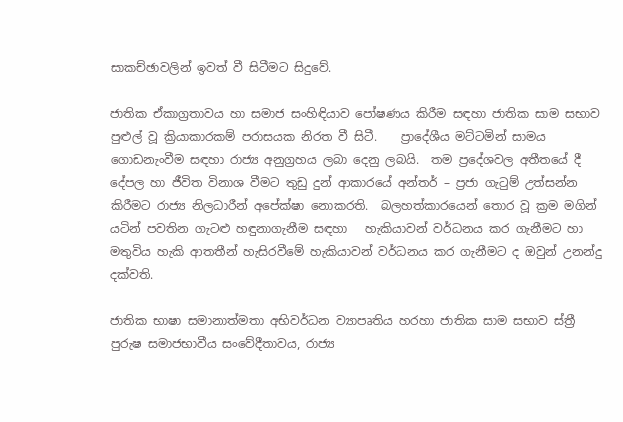සාකච්ඡාවලින් ඉවත් වී සිටීමට සිදුවේ.

ජාතික ඒකාග්‍රතාවය හා සමාජ සංහිඳියාව පෝෂණය කිරීම සඳහා ජාතික සාම සභාව පුළුල් වූ ක්‍රියාකාරකම් පරාසයක නිරත වී සිටී.    ප්‍රාදේශීය මට්ටමින් සාමය ගොඩනැංවීම සඳහා රාජ්‍ය අනුග්‍රහය ලබා දෙනු ලබයි.  තම ප්‍රදේශවල අතීතයේ දී දේපල හා ජීවිත විනාශ වීමට තුඩු දුන් ආකාරයේ අන්තර් – ප්‍රජා ගැටුම් උත්සන්න කිරීමට රාජ්‍ය නිලධාරීන් අපේක්ෂා නොකරති.  බලහත්කාරයෙන් තොර වූ ක්‍රම මගින් යටින් පවතින ගැටළු හඳුනාගැනීම සඳහා   හැකියාවන් වර්ධනය කර ගැනීමට හා මතුවිය හැකි ආතතීන් හැසිරවීමේ හැකියාවන් වර්ධනය කර ගැනීමට ද ඔවුන් උනන්දු දක්වති.

ජාතික භාෂා සමානාත්මතා අභිවර්ධන ව්‍යාපෘතිය හරහා ජාතික සාම සභාව ස්ත්‍රී පුරුෂ සමාජභාවීය සංවේදීතාවය, රාජ්‍ය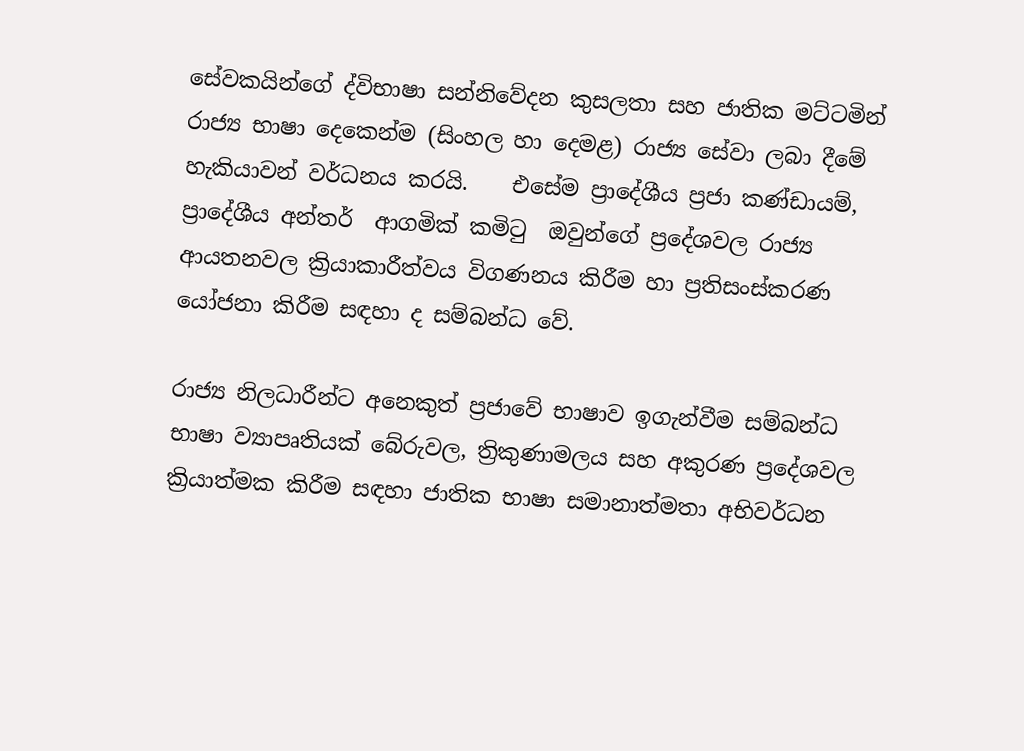සේවකයින්ගේ ද්විභාෂා සන්නිවේදන කුසලතා සහ ජාතික මට්ටමින් රාජ්‍ය භාෂා දෙකෙන්ම (සිංහල හා දෙමළ) රාජ්‍ය සේවා ලබා දීමේ හැකියාවන් වර්ධනය කරයි.    එසේම ප්‍රාදේශීය ප්‍රජා කණ්ඩායම්, ප්‍රාදේශීය අන්තර්  ආගමික් කමිටු  ඔවුන්ගේ ප්‍රදේශවල රාජ්‍ය ආයතනවල ක්‍රියාකාරීත්වය විගණනය කිරීම හා ප්‍රතිසංස්කරණ යෝජනා කිරීම සඳහා ද සම්බන්ධ වේ.

රාජ්‍ය නිලධාරීන්ට අනෙකුත් ප්‍රජාවේ භාෂාව ඉගැන්වීම සම්බන්ධ භාෂා ව්‍යාපෘතියක් බේරුවල, ත්‍රිකුණාමලය සහ අකුරණ ප්‍රදේශවල ක්‍රියාත්මක කිරීම සඳහා ජාතික භාෂා සමානාත්මතා අභිවර්ධන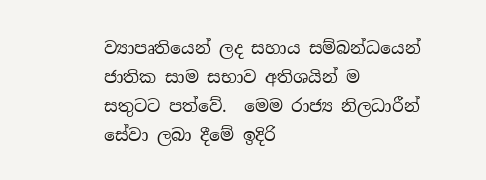ව්‍යාපෘතියෙන් ලද සහාය සම්බන්ධයෙන් ජාතික සාම සභාව අතිශයින් ම සතුටට පත්වේ.  මෙම රාජ්‍ය නිලධාරීන් සේවා ලබා දීමේ ඉදිරි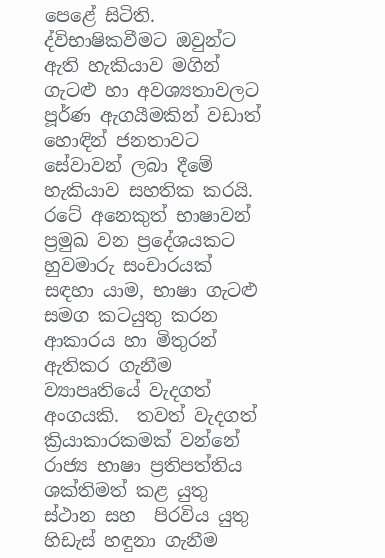පෙළේ සිටිති.  ද්විභාෂිකවීමට ඔවුන්ට ඇති හැකියාව මගින් ගැටළු හා අවශ්‍යතාවලට පූර්ණ ඇගයීමකින් වඩාත් හොඳින් ජනතාවට සේවාවන් ලබා දීමේ හැකියාව සහතික කරයි.  රටේ අනෙකුත් භාෂාවන් ප්‍රමුඛ වන ප්‍රදේශයකට හුවමාරු සංචාරයක් සඳහා යාම, භාෂා ගැටළු සමග කටයුතු කරන ආකාරය හා මිතුරන් ඇතිකර ගැනීම ව්‍යාපෘතියේ වැදගත් අංගයකි.  තවත් වැදගත් ක්‍රියාකාරකමක් වන්නේ රාජ්‍ය භාෂා ප්‍රතිපත්තිය ශක්තිමත් කළ යුතු ස්ථාන සහ  පිරවිය යුතු හිඩැස් හඳුනා ගැනීම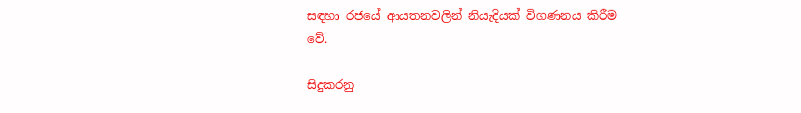සඳහා රජයේ ආයතනවලින් නියැදියක් විගණනය කිරීම වේ.

සිදුකරනු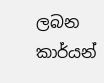ලබන කාර්යන්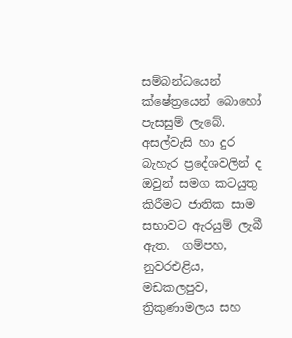සම්බන්ධයෙන් ක්ෂේත්‍රයෙන් බොහෝ පැසසුම් ලැබේ.  අසල්වැසි හා දුර බැහැර ප්‍රදේශවලින් ද ඔවුන් සමග කටයුතු කිරීමට ජාතික සාම සභාවට ඇරයුම් ලැබී ඇත.  ගම්පහ, නුවරඑළිය, මඩකලපුව, ත්‍රිකුණාමලය සහ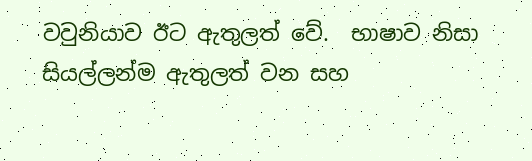වවුනියාව ඊට ඇතුලත් වේ.  භාෂාව නිසා සියල්ලන්ම ඇතුලත් වන සහ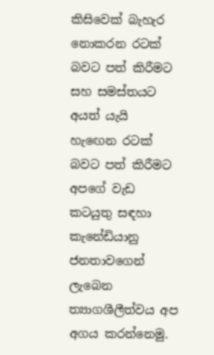කිසිවෙක් බැහැර නොකරන රටක් බවට පත් කිරීමට සහ සමස්තයට අයත් යැයි හැඟෙන රටක් බවට පත් කිරීමට අපගේ වැඩ කටයුතු සඳහා කැනේඩියානු ජනතාවගෙන් ලැබෙන ත්‍යාගශීලීත්වය අප අගය කරන්නෙමු.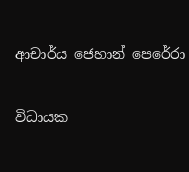ආචාර්ය ජෙහාන් පෙරේරා

විධායක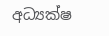අධ්‍යක්ෂ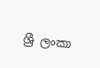ශ්‍රී ලංකා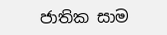ජාතික සාම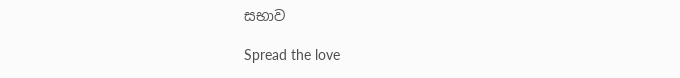සභාව

Spread the love